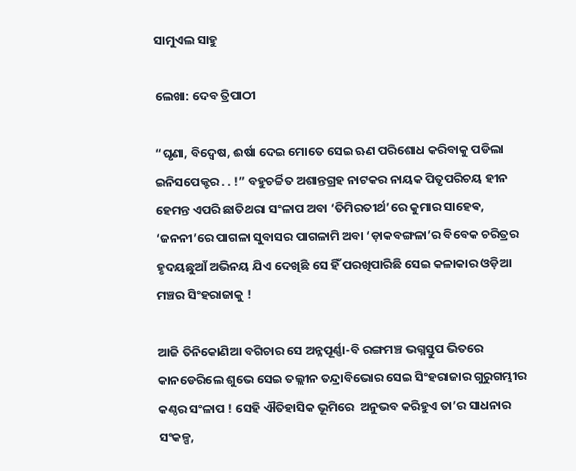ସାମୁଏଲ ସାହୁ

ଲେଖା: ଦେବ ତ୍ରିପାଠୀ

“ଘୃଣା, ବିଦ୍ୱେଷ, ଈର୍ଷା ଦେଇ ମୋତେ ସେଇ ଋଣ ପରିଶୋଧ କରିବାକୁ ପଡିଲା ଇନିସପେକ୍ଟର . . !” ବହୁଚର୍ଚ୍ଚିତ ଅଶାନ୍ତଗ୍ରହ ନାଟକର ନାୟକ ପିତୃପରିଚୟ ହୀନ ହେମନ୍ତ ଏପରି ଛାତିଥରା ସଂଳାପ ଅବା ‘ତିମିରତୀର୍ଥ’ରେ କୁମାର ସାହେଵ, ‘ଜନନୀ’ରେ ପାଗଳା ସୁବାସର ପାଗଳାମି ଅବା ‘ଡ଼ାକବଙ୍ଗଳା’ର ବିବେକ ଚରିତ୍ରର ହୃଦୟଛୁଆଁ ଅଭିନୟ ଯିଏ ଦେଖିଛି ସେ ହିଁ ପରଖିପାରିଛି ସେଇ କଳାକାର ଓଡ଼ିଆ ମଞ୍ଚର ସିଂହରାଜାକୁ !

ଆଜି ତିନିକୋଣିଆ ବଗିଚାର ସେ ଅନ୍ନପୂର୍ଣ୍ଣା-ବି ରଙ୍ଗମଞ୍ଚ ଭଗ୍ନସ୍ତୁପ ଭିତରେ କାନଡେରିଲେ ଶୁଭେ ସେଇ ତଲ୍ଲୀନ ତନ୍ଦ୍ରାବିଭୋର ସେଇ ସିଂହରାଜାର ଗୁରୁଗମ୍ଭୀର କଣ୍ଠର ସଂଳାପ ! ସେହି ଐତିହାସିକ ଭୂମିରେ  ଅନୁଭବ କରିହୁଏ ତା’ର ସାଧନାର ସଂକଳ୍ପ,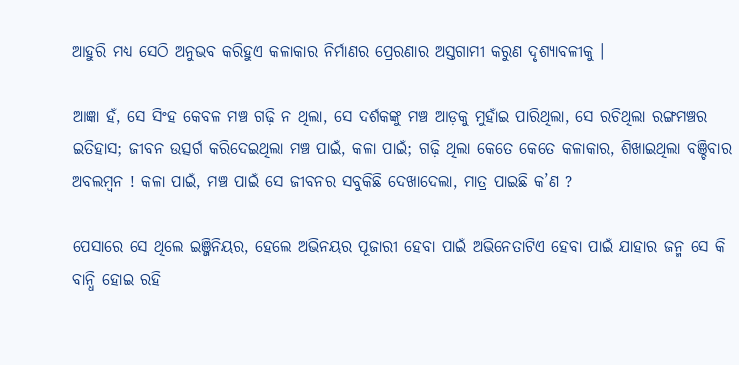ଆହୁରି ମଧ୍ୟ ସେଠି ଅନୁଭବ କରିହୁଏ କଳାକାର ନିର୍ମାଣର ପ୍ରେରଣାର ଅସ୍ତଗାମୀ କରୁଣ ଦୃଶ୍ୟାବଳୀକୁ ।

ଆଜ୍ଞା ହଁ, ସେ ସିଂହ କେବଳ ମଞ୍ଚ ଗଢ଼ି ନ ଥିଲା, ସେ ଦର୍ଶକଙ୍କୁ ମଞ୍ଚ ଆଡ଼କୁ ମୁହାଁଇ ପାରିଥିଲା, ସେ ରଚିଥିଲା ରଙ୍ଗମଞ୍ଚର ଇତିହାସ; ଜୀବନ ଉତ୍ସର୍ଗ କରିଦେଇଥିଲା ମଞ୍ଚ ପାଇଁ, କଳା ପାଇଁ; ଗଢ଼ି ଥିଲା କେତେ କେତେ କଳାକାର, ଶିଖାଇଥିଲା ବଞ୍ଚିବାର ଅବଲମ୍ବନ ! କଳା ପାଇଁ, ମଞ୍ଚ ପାଇଁ ସେ ଜୀବନର ସବୁକିଛି ଦେଖାଦେଲା, ମାତ୍ର ପାଇଛି କ’ଣ ?

ପେସାରେ ସେ ଥିଲେ ଇଞ୍ଜିନିୟର, ହେଲେ ଅଭିନୟର ପୂଜାରୀ ହେବା ପାଇଁ ଅଭିନେତାଟିଏ ହେବା ପାଇଁ ଯାହାର ଜନ୍ମ ସେ କି ବାନ୍ଧି ହୋଇ ରହି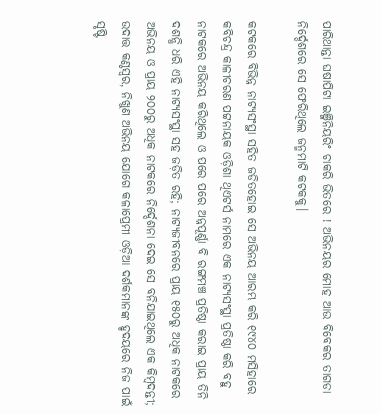ପାରିଥାନ୍ତା ଘଷାପିଟା ଇଞ୍ଜିନିୟରିଂ ଚାକରି ଭିତରେ ! ଅଭିନୟର ମୋହ ଆଉ ବିବେକର ତାଗଡା ନିର୍ଦ୍ଦେଶରେ ସେ ଫେରିଥିଲେ ଜନ୍ମମାଟି କଟକକୁ।

କଟକରେ ବିଭିନ୍ନ ନାଟ୍ୟସଂସ୍ଥା ସହିତ ଜଡିତହୋଇ ସେ ଅଭିନୟ ଆରମ୍ଭ କରି ୧୯୪୦ ମସିହାରେ କବିଚନ୍ଦ୍ର କାଳୀଚରଣ ପଟ୍ଟନାୟକ ଓଡ଼ିଶା ଥିଏଟର୍ସ ନାମରେ ଏକ ନାଟ୍ୟସଂସ୍ଥା ପ୍ରତିଷ୍ଠା କରି ବହୁ ନାଟକରେ ଅଭିନୟ କରିଥିଲେ ଓ ପରେ ପରେ ଅନ୍ନପୂର୍ଣ୍ଣା ବି ରଙ୍ଗମଞ୍ଚ ପ୍ରତିଷ୍ଠା କରାଇ ପ୍ରାୟ ତିନି ଦଶନ୍ଧି ଧରି ଏହି ନାଟ୍ୟସଂସ୍ଥା ସହ ଜଡ଼ିତ ରହି; ନାଟ୍ୟଜୀବନରେ ପ୍ରାୟ ୧୫୦ରୁ ଅଧିକ ନାଟକରେ ଅଭିନୟ ଓ ପ୍ରାୟ ୨୦୦ରୁ ଅଧିକ ନାଟକରେ ନିର୍ଦ୍ଦେଶନା ଦେଇ ସେ ବନିଯାଇଥିଲେ ଏକ କିମ୍ବଦନ୍ତୀ; ଉଦାତ୍ତ କଣ୍ଠସ୍ୱର, ନିଖୁଣ ଅଭିନୟ ଯୋଗେ କଳାପ୍ରେମୀ ଓଡ଼ିଆ ଦର୍ଶକମାନଙ୍କ ହୃଦୟରେ ନିଜ ପାଇଁ ସୃଷ୍ଟି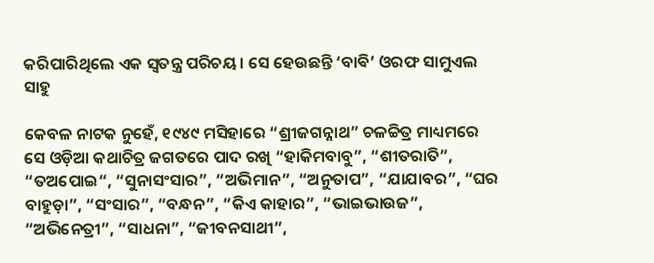କରିପାରିଥିଲେ ଏକ ସ୍ବତନ୍ତ୍ର ପରିଚୟ। ସେ ହେଉଛନ୍ତି ‘ବାଵି’ ଓରଫ ସାମୁଏଲ ସାହୁ

କେବଳ ନାଟକ ନୁହେଁ, ୧୯୪୯ ମସିହାରେ “ଶ୍ରୀଜଗନ୍ନାଥ” ଚଳଚ୍ଚିତ୍ର ମାଧ୍ୟମରେ ସେ ଓଡ଼ିଆ କଥାଚିତ୍ର ଜଗତରେ ପାଦ ରଖି “ହାକିମବାବୁ”, “ଶୀତରାତି”, “ତଅପୋଇ“, “ସୁନାସଂସାର”, “ଅଭିମାନ”, “ଅନୁତାପ”, “ଯାଯାବର”, “ଘର ବାହୁଡ଼ା”, “ସଂସାର”, “ବନ୍ଧନ”, “କିଏ କାହାର”, “ଭାଇଭାଉଜ”, “ଅଭିନେତ୍ରୀ”, “ସାଧନା”, “ଜୀବନସାଥୀ”,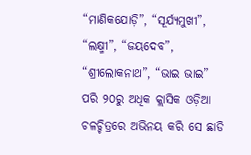“ମାଣିକଯୋଡ଼ି”, “ସୂର୍ଯ୍ୟମୁଖୀ”, “ଲକ୍ଷ୍ମୀ”, “ଜୟଦେବ”, “ଶ୍ରୀଲୋକନାଥ”, “ଭାଇ ଭାଇ” ପରି ୨୦ରୁ ଅଧିକ କ୍ଲାସିକ ଓଡ଼ିଆ ଚଳଚ୍ଚିତ୍ରରେ ଅଭିନୟ କରି ସେ ଛାଡି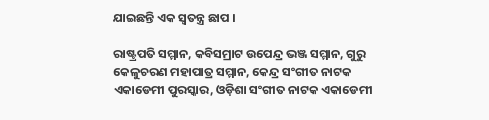ଯାଇଛନ୍ତି ଏକ ସ୍ବତନ୍ତ୍ର ଛାପ ।

ରାଷ୍ଟ୍ରପତି ସମ୍ମାନ, କବିସମ୍ରାଟ ଉପେନ୍ଦ୍ର ଭଞ୍ଜ ସମ୍ମାନ, ଗୁରୁ କେଳୁଚରଣ ମହାପାତ୍ର ସମ୍ମାନ, କେନ୍ଦ୍ର ସଂଗୀତ ନାଟକ ଏକାଡେମୀ ପୁରସ୍କାର, ଓଡ଼ିଶା ସଂଗୀତ ନାଟକ ଏକାଡେମୀ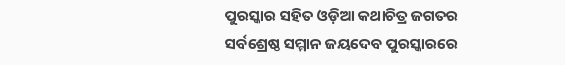ପୁରସ୍କାର ସହିତ ଓଡ଼ିଆ କଥାଚିତ୍ର ଜଗତର ସର୍ବଶ୍ରେଷ୍ଠ ସମ୍ମାନ ଜୟଦେବ ପୁରସ୍କାରରେ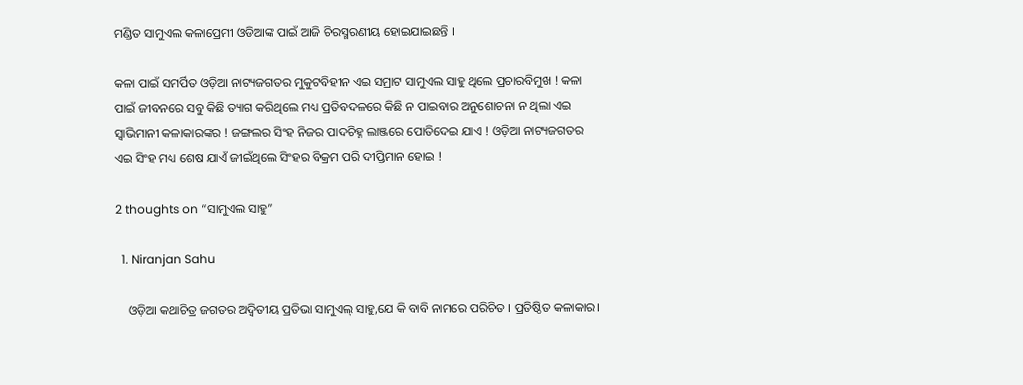ମଣ୍ଡିତ ସାମୁଏଲ କଳାପ୍ରେମୀ ଓଡିଆଙ୍କ ପାଇଁ ଆଜି ଚିରସ୍ମରଣୀୟ ହୋଇଯାଇଛନ୍ତି ।

କଳା ପାଇଁ ସମର୍ପିତ ଓଡ଼ିଆ ନାଟ୍ୟଜଗତର ମୁକୁଟବିହୀନ ଏଇ ସମ୍ରାଟ ସାମୁଏଲ ସାହୁ ଥିଲେ ପ୍ରଚାରବିମୁଖ ! କଳା ପାଇଁ ଜୀବନରେ ସବୁ କିଛି ତ୍ୟାଗ କରିଥିଲେ ମଧ୍ୟ ପ୍ରତିବଦଳରେ କିଛି ନ ପାଇବାର ଅନୁଶୋଚନା ନ ଥିଲା ଏଇ ସ୍ବାଭିମାନୀ କଳାକାରଙ୍କର ! ଜଙ୍ଗଲର ସିଂହ ନିଜର ପାଦଚିହ୍ନ ଲାଞ୍ଜରେ ପୋତିଦେଇ ଯାଏ ! ଓଡ଼ିଆ ନାଟ୍ୟଜଗତର ଏଇ ସିଂହ ମଧ୍ୟ ଶେଷ ଯାଏଁ ଜୀଇଁଥିଲେ ସିଂହର ବିକ୍ରମ ପରି ଦୀପ୍ତିମାନ ହୋଇ !

2 thoughts on “ସାମୁଏଲ ସାହୁ”

  1. Niranjan Sahu

    ଓଡ଼ିଆ କଥାଚିତ୍ର ଜଗତର ଅଦ୍ୱିତୀୟ ପ୍ରତିଭା ସାମୁଏଲ୍ ସାହୁ,ଯେ କି ବାବି ନାମରେ ପରିଚିତ । ପ୍ରତିଷ୍ଠିତ କଳାକାର।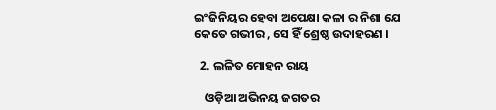ଇଂଜିନିୟର ହେବା ଅପେକ୍ଷା କଳା ର ନିଶା ଯେ କେତେ ଗଭୀର , ସେ ହିଁ ଶ୍ରେଷ୍ଠ ଉଦାହରଣ ।

  2. ଲଳିତ ମୋହନ ରାୟ

    ଓଡ଼ିଆ ଅଭିନୟ ଜଗତର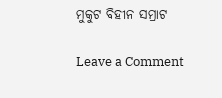ମୁକୁଟ ବିହୀନ ସମ୍ରାଟ

Leave a Comment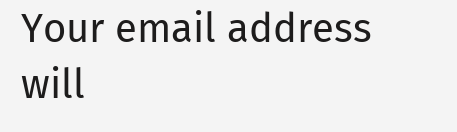Your email address will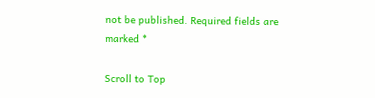not be published. Required fields are marked *

Scroll to Top